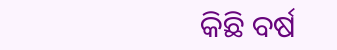କିଛି ବର୍ଷ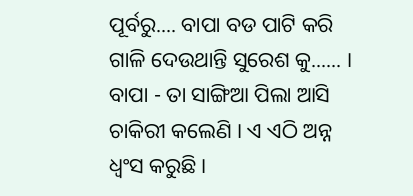ପୂର୍ବରୁ.... ବାପା ବଡ ପାଟି କରି ଗାଳି ଦେଉଥାନ୍ତି ସୁରେଶ କୁ...... ।
ବାପା - ତା ସାଙ୍ଗିଆ ପିଲା ଆସି ଚାକିରୀ କଲେଣି । ଏ ଏଠି ଅନ୍ନ ଧ୍ୱଂସ କରୁଛି ।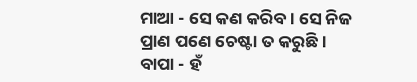ମାଆ - ସେ କଣ କରିବ । ସେ ନିଜ ପ୍ରାଣ ପଣେ ଚେଷ୍ଟା ତ କରୁଛି ।
ବାପା - ହଁ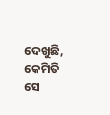ଦେଖୁଛି, କେମିତି ସେ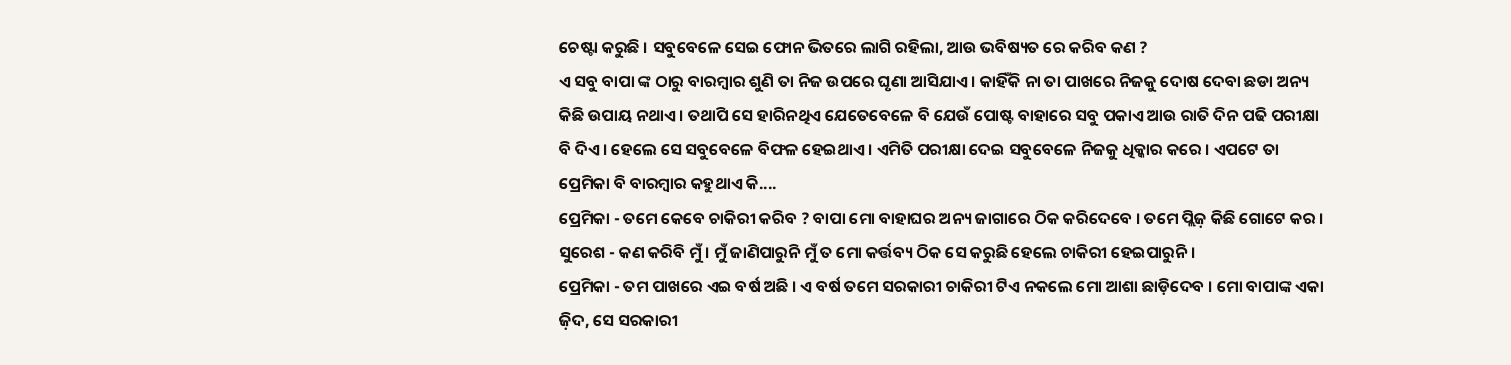ଚେଷ୍ଟା କରୁଛି । ସବୁବେଳେ ସେଇ ଫୋନ ଭିତରେ ଲାଗି ରହିଲା, ଆଉ ଭବିଷ୍ୟତ ରେ କରିବ କଣ ?
ଏ ସବୁ ବାପା ଙ୍କ ଠାରୁ ବାରମ୍ବାର ଶୁଣି ତା ନିଜ ଉପରେ ଘୃଣା ଆସିଯାଏ । କାହିଁକି ନା ତା ପାଖରେ ନିଜକୁ ଦୋଷ ଦେବା ଛଡା ଅନ୍ୟ କିଛି ଉପାୟ ନଥାଏ । ତଥାପି ସେ ହାରିନଥିଏ ଯେତେବେଳେ ବି ଯେଉଁ ପୋଷ୍ଟ ବାହାରେ ସବୁ ପକାଏ ଆଉ ରାତି ଦିନ ପଢି ପରୀକ୍ଷା ବି ଦିଏ । ହେଲେ ସେ ସବୁବେଳେ ବିଫଳ ହେଇଥାଏ । ଏମିତି ପରୀକ୍ଷା ଦେଇ ସବୁବେଳେ ନିଜକୁ ଧିକ୍କାର କରେ । ଏପଟେ ତା ପ୍ରେମିକା ବି ବାରମ୍ବାର କହୁଥାଏ କି....
ପ୍ରେମିକା - ତମେ କେବେ ଚାକିରୀ କରିବ ? ବାପା ମୋ ବାହାଘର ଅନ୍ୟ ଜାଗାରେ ଠିକ କରିଦେବେ । ତମେ ପ୍ଲିଜ଼ କିଛି ଗୋଟେ କର ।
ସୁରେଶ - କଣ କରିବି ମୁଁ । ମୁଁ ଜାଣିପାରୁନି ମୁଁ ତ ମୋ କର୍ତ୍ତବ୍ୟ ଠିକ ସେ କରୁଛି ହେଲେ ଚାକିରୀ ହେଇପାରୁନି ।
ପ୍ରେମିକା - ତମ ପାଖରେ ଏଇ ବର୍ଷ ଅଛି । ଏ ବର୍ଷ ତମେ ସରକାରୀ ଚାକିରୀ ଟିଏ ନକଲେ ମୋ ଆଶା ଛାଡ଼ିଦେବ । ମୋ ବାପାଙ୍କ ଏକା ଜ଼ିଦ, ସେ ସରକାରୀ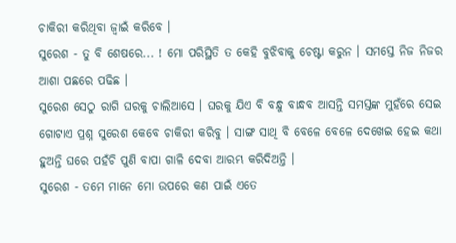ଚାକିରୀ କରିଥିବା ଜ୍ୱାଇଁ କରିବେ ।
ସୁରେଶ - ତୁ ବି ଶେଷରେ... ! ମୋ ପରିସ୍ଥିତି ତ କେହି ବୁଝିବାକୁ ଚେଷ୍ଟା କରୁନ । ସମସ୍ତେ ନିଜ ନିଜର ଆଶା ପଛରେ ପଢିଛ ।
ସୁରେଶ ସେଠୁ ରାଗି ଘରକୁ ଚାଲିଆସେ । ଘରକୁ ଯିଏ ବି ବନ୍ଧୁ ବାନ୍ଧବ ଆସନ୍ତି ସମସ୍ତଙ୍କ ମୁହଁରେ ସେଇ ଗୋଟାଏ ପ୍ରଶ୍ନ ସୁରେଶ କେବେ ଚାକିରୀ କରିବୁ । ସାଙ୍ଗ ସାଥି ବି ବେଳେ ବେଳେ ଦେଖେଇ ହେଇ କଥା ହୁଅନ୍ତି ଘରେ ପହଁଚି ପୁଣି ବାପା ଗାଳି ଦେବା ଆରମ୍ଭ କରିଦିଅନ୍ତି ।
ସୁରେଶ - ତମେ ମାନେ ମୋ ଉପରେ କଣ ପାଇଁ ଏତେ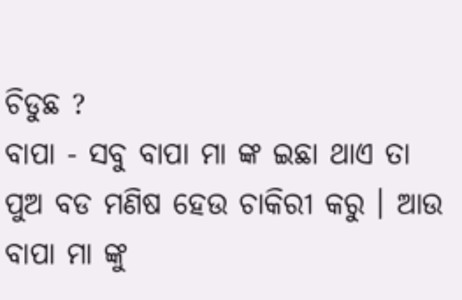ଚିଡୁଛ ?
ବାପା - ସବୁ ବାପା ମା ଙ୍କ ଇଛା ଥାଏ ତା ପୁଅ ବଡ ମଣିଷ ହେଉ ଚାକିରୀ କରୁ । ଆଉ ବାପା ମା ଙ୍କୁ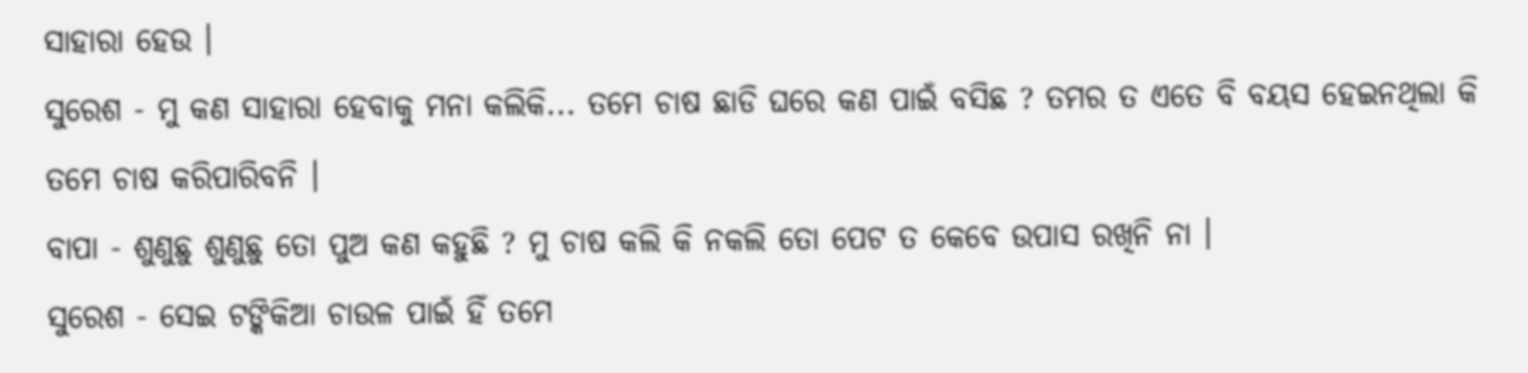ସାହାରା ହେଉ ।
ସୁରେଶ - ମୁ କଣ ସାହାରା ହେବାକୁ ମନା କଲିକି... ତମେ ଚାଷ ଛାଡି ଘରେ କଣ ପାଇଁ ବସିଛ ? ତମର ତ ଏତେ ବି ବୟସ ହେଇନଥିଲା କି ତମେ ଚାଷ କରିପାରିବନି ।
ବାପା - ଶୁଣୁଛୁ ଶୁଣୁଛୁ ତୋ ପୁଅ କଣ କହୁଛି ? ମୁ ଚାଷ କଲି କି ନକଲି ତୋ ପେଟ ତ କେବେ ଉପାସ ରଖିନି ନା ।
ସୁରେଶ - ସେଇ ଟଙ୍କିକିଆ ଚାଉଳ ପାଇଁ ହିଁ ତମେ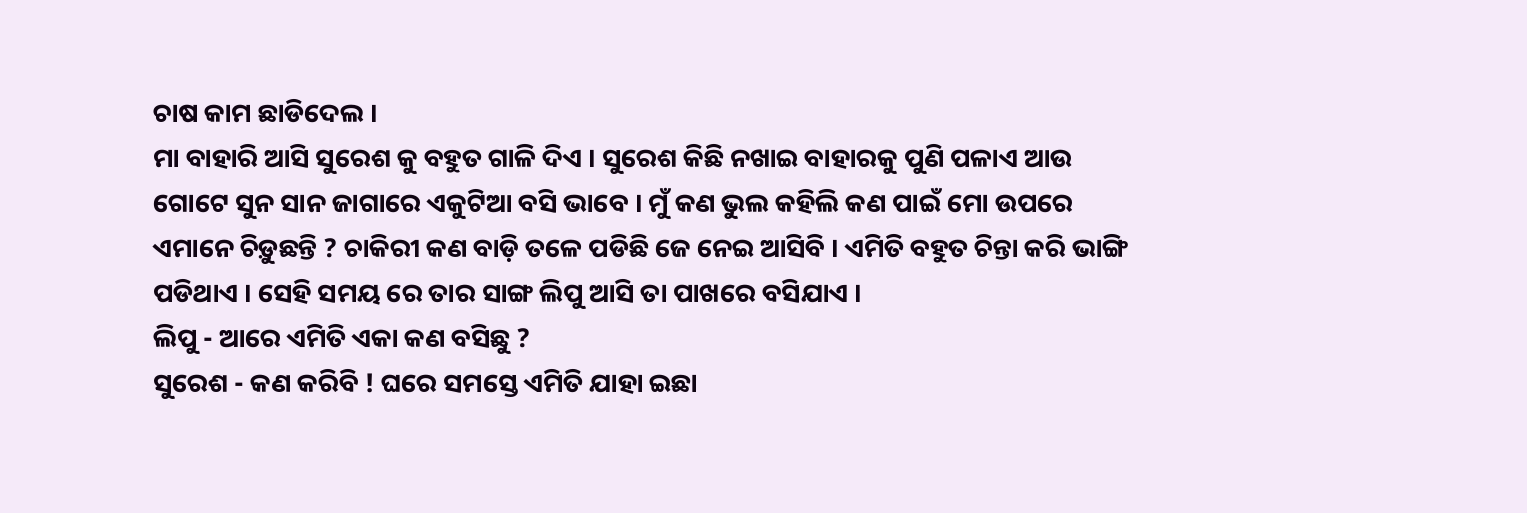ଚାଷ କାମ ଛାଡିଦେଲ ।
ମା ବାହାରି ଆସି ସୁରେଶ କୁ ବହୁତ ଗାଳି ଦିଏ । ସୁରେଶ କିଛି ନଖାଇ ବାହାରକୁ ପୁଣି ପଳାଏ ଆଉ ଗୋଟେ ସୁନ ସାନ ଜାଗାରେ ଏକୁଟିଆ ବସି ଭାବେ । ମୁଁ କଣ ଭୁଲ କହିଲି କଣ ପାଇଁ ମୋ ଉପରେ ଏମାନେ ଚିଡ଼ୁଛନ୍ତି ? ଚାକିରୀ କଣ ବାଡ଼ି ତଳେ ପଡିଛି ଜେ ନେଇ ଆସିବି । ଏମିତି ବହୁତ ଚିନ୍ତା କରି ଭାଙ୍ଗି ପଡିଥାଏ । ସେହି ସମୟ ରେ ତାର ସାଙ୍ଗ ଲିପୁ ଆସି ତା ପାଖରେ ବସିଯାଏ ।
ଲିପୁ - ଆରେ ଏମିତି ଏକା କଣ ବସିଛୁ ?
ସୁରେଶ - କଣ କରିବି ! ଘରେ ସମସ୍ତେ ଏମିତି ଯାହା ଇଛା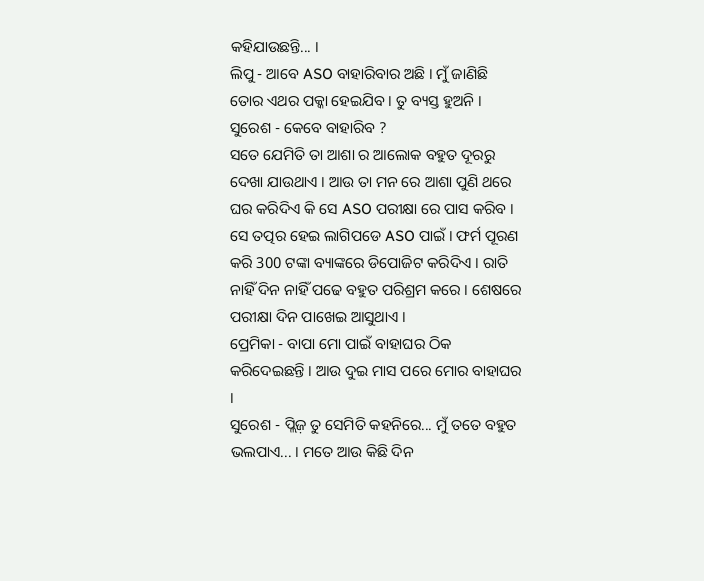କହିଯାଉଛନ୍ତି... ।
ଲିପୁ - ଆବେ ASO ବାହାରିବାର ଅଛି । ମୁଁ ଜାଣିଛି ତୋର ଏଥର ପକ୍କା ହେଇଯିବ । ତୁ ବ୍ୟସ୍ତ ହୁଅନି ।
ସୁରେଶ - କେବେ ବାହାରିବ ?
ସତେ ଯେମିତି ତା ଆଶା ର ଆଲୋକ ବହୁତ ଦୂରରୁ ଦେଖା ଯାଉଥାଏ । ଆଉ ତା ମନ ରେ ଆଶା ପୁଣି ଥରେ ଘର କରିଦିଏ କି ସେ ASO ପରୀକ୍ଷା ରେ ପାସ କରିବ । ସେ ତତ୍ପର ହେଇ ଲାଗିପଡେ ASO ପାଇଁ । ଫର୍ମ ପୂରଣ କରି 300 ଟଙ୍କା ବ୍ୟାଙ୍କରେ ଡିପୋଜିଟ କରିଦିଏ । ରାତି ନାହିଁ ଦିନ ନାହିଁ ପଢେ ବହୁତ ପରିଶ୍ରମ କରେ । ଶେଷରେ ପରୀକ୍ଷା ଦିନ ପାଖେଇ ଆସୁଥାଏ ।
ପ୍ରେମିକା - ବାପା ମୋ ପାଇଁ ବାହାଘର ଠିକ କରିଦେଇଛନ୍ତି । ଆଉ ଦୁଇ ମାସ ପରେ ମୋର ବାହାଘର ।
ସୁରେଶ - ପ୍ଲିଜ଼ ତୁ ସେମିତି କହନିରେ... ମୁଁ ତତେ ବହୁତ ଭଲପାଏ... । ମତେ ଆଉ କିଛି ଦିନ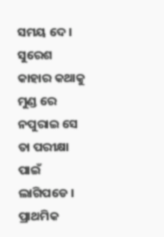ସମୟ ଦେ ।
ସୁରେଶ କାହାର କଥାକୁ ମୁଣ୍ଡ ରେ ନପୁରାଇ ସେ ତା ପରୀକ୍ଷା ପାଇଁ ଲାଗିପଡେ । ପ୍ରାଥମିକ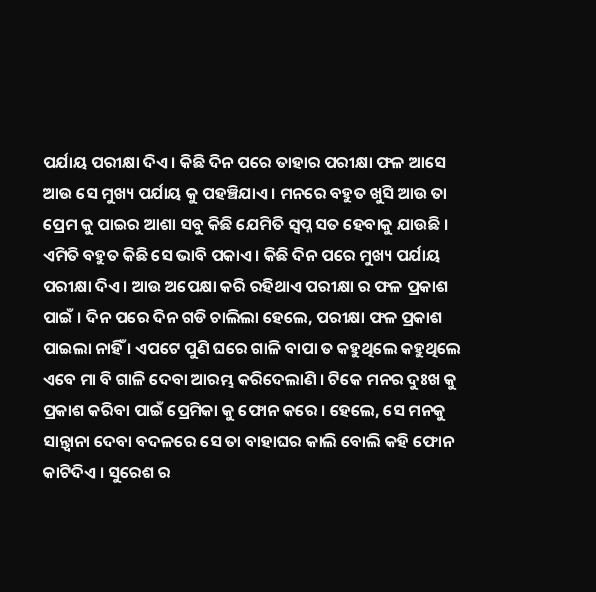ପର୍ଯାୟ ପରୀକ୍ଷା ଦିଏ । କିଛି ଦିନ ପରେ ତାହାର ପରୀକ୍ଷା ଫଳ ଆସେ ଆଉ ସେ ମୁଖ୍ୟ ପର୍ଯାୟ କୁ ପହଞ୍ଚିଯାଏ । ମନରେ ବହୁତ ଖୁସି ଆଉ ତା ପ୍ରେମ କୁ ପାଇର ଆଶା ସବୁ କିଛି ଯେମିତି ସ୍ବପ୍ନ ସତ ହେବାକୁ ଯାଉଛି । ଏମିତି ବହୁତ କିଛି ସେ ଭାବି ପକାଏ । କିଛି ଦିନ ପରେ ମୁଖ୍ୟ ପର୍ଯାୟ ପରୀକ୍ଷା ଦିଏ । ଆଉ ଅପେକ୍ଷା କରି ରହିଥାଏ ପରୀକ୍ଷା ର ଫଳ ପ୍ରକାଶ ପାଇଁ । ଦିନ ପରେ ଦିନ ଗଡି ଚାଲିଲା ହେଲେ, ପରୀକ୍ଷା ଫଳ ପ୍ରକାଶ ପାଇଲା ନାହିଁ । ଏପଟେ ପୁଣି ଘରେ ଗାଳି ବାପା ତ କହୁଥିଲେ କହୁଥିଲେ ଏବେ ମା ବି ଗାଳି ଦେବା ଆରମ୍ଭ କରିଦେଲାଣି । ଟିକେ ମନର ଦୁଃଖ କୁ ପ୍ରକାଶ କରିବା ପାଇଁ ପ୍ରେମିକା କୁ ଫୋନ କରେ । ହେଲେ, ସେ ମନକୁ ସାନ୍ତ୍ଵାନା ଦେବା ବଦଳରେ ସେ ତା ବାହାଘର କାଲି ବୋଲି କହି ଫୋନ କାଟିଦିଏ । ସୁରେଶ ର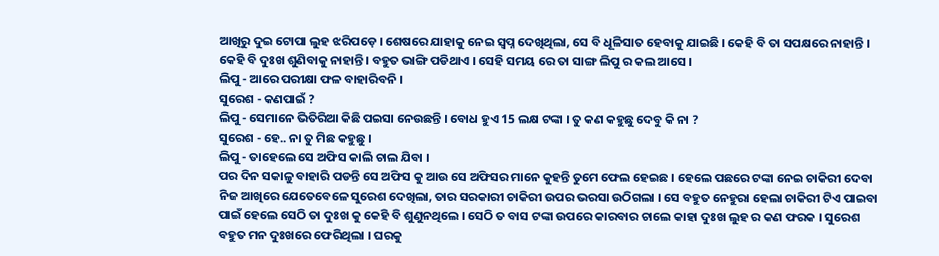ଆଖିରୁ ଦୁଇ ଟୋପା ଲୁହ ଝରିପଡ଼େ । ଶେଷରେ ଯାହାକୁ ନେଇ ସ୍ବପ୍ନ ଦେଖିଥିଲା, ସେ ବି ଧୂଳିସାତ ହେବାକୁ ଯାଇଛି । କେହି ବି ତା ସପକ୍ଷରେ ନାହାନ୍ତି । କେହି ବି ଦୁଃଖ ଶୁଣିବାକୁ ନାହାନ୍ତି । ବହୁତ ଭାଙ୍ଗି ପଡିଥାଏ । ସେହି ସମୟ ରେ ତା ସାଙ୍ଗ ଲିପୁ ର କଲ ଆସେ ।
ଲିପୁ - ଆରେ ପରୀକ୍ଷା ଫଳ ବାହାରିବନି ।
ସୁରେଶ - କଣପାଇଁ ?
ଲିପୁ - ସେମାନେ ଭିତିରିଆ କିଛି ପଇସା ନେଉଛନ୍ତି । ବୋଧ ହୁଏ 15 ଲକ୍ଷ ଟଙ୍କା । ତୁ କଣ କହୁଛୁ ଦେବୁ କି ନା ?
ସୁରେଶ - ହେ.. ନା ତୁ ମିଛ କହୁଛୁ ।
ଲିପୁ - ତାହେଲେ ସେ ଅଫିସ କାଲି ଚାଲ ଯିବା ।
ପର ଦିନ ସକାଳୁ ବାହାରି ପଡନ୍ତି ସେ ଅଫିସ କୁ ଆଉ ସେ ଅଫିସର ମାନେ କୁହନ୍ତି ତୁମେ ଫେଲ ହେଇଛ । ହେଲେ ପଛରେ ଟଙ୍କା ନେଇ ଚାକିରୀ ଦେବା ନିଜ ଆଖିରେ ଯେତେବେଳେ ସୁରେଶ ଦେଖିଲା, ତାର ସରକାରୀ ଚାକିରୀ ଉପର ଭରସା ଉଠିଗଲା । ସେ ବହୁତ ନେହୁରା ହେଲା ଚାକିରୀ ଟିଏ ପାଇବା ପାଇଁ ହେଲେ ସେଠି ତା ଦୁଃଖ କୁ କେହି ବି ଶୁଣୁନଥିଲେ । ସେଠି ତ ବାସ ଟଙ୍କା ଉପରେ କାରବାର ଚାଲେ କାହା ଦୁଃଖ ଲୁହ ର କଣ ଫରକ । ସୁରେଶ ବହୁତ ମନ ଦୁଃଖରେ ଫେରିଥିଲା । ଘରକୁ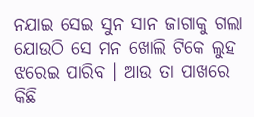ନଯାଇ ସେଇ ସୁନ ସାନ ଜାଗାକୁ ଗଲା ଯୋଉଠି ସେ ମନ ଖୋଲି ଟିକେ ଲୁହ ଝରେଇ ପାରିବ । ଆଉ ତା ପାଖରେ କିଛି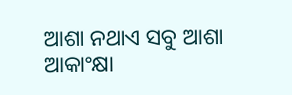ଆଶା ନଥାଏ ସବୁ ଆଶା ଆକାଂକ୍ଷା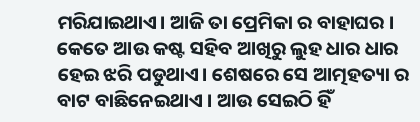ମରିଯାଇଥାଏ। ଆଜି ତା ପ୍ରେମିକା ର ବାହାଘର । କେତେ ଆଉ କଷ୍ଟ ସହିବ ଆଖିରୁ ଲୁହ ଧାର ଧାର ହେଇ ଝରି ପଡୁଥାଏ। ଶେଷରେ ସେ ଆତ୍ମହତ୍ୟା ର ବାଟ ବାଛିନେଇଥାଏ । ଆଉ ସେଇଠି ହିଁ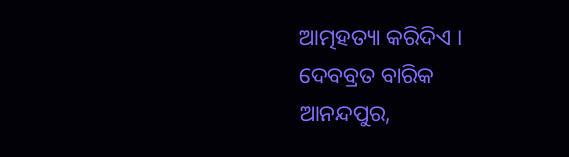ଆତ୍ମହତ୍ୟା କରିଦିଏ ।
ଦେବବ୍ରତ ବାରିକ
ଆନନ୍ଦପୁର,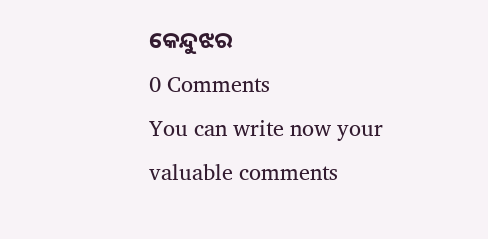କେନ୍ଦୁଝର
0 Comments
You can write now your valuable comments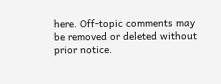here. Off-topic comments may be removed or deleted without prior notice.